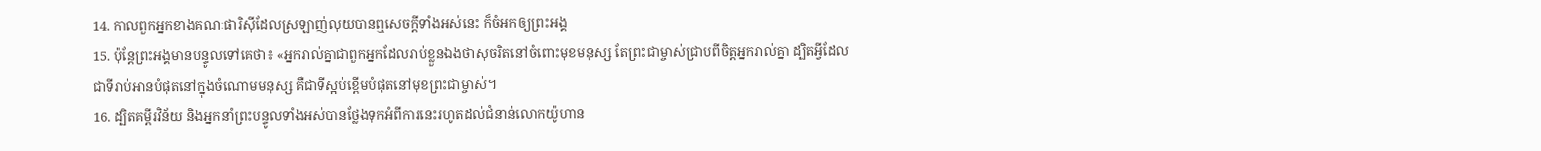14. កាលពួកអ្នកខាងគណៈផារិស៊ីដែលស្រឡាញ់លុយបានឮសេចក្ដីទាំងអស់នេះ ក៏ចំអកឲ្យព្រះអង្គ
15. ប៉ុន្ដែព្រះអង្គមានបន្ទូលទៅគេថា៖ «អ្នករាល់គ្នាជាពួកអ្នកដែលរាប់ខ្លួនឯងថាសុចរិតនៅចំពោះមុខមនុស្ស តែព្រះជាម្ចាស់ជ្រាបពីចិត្ដអ្នករាល់គ្នា ដ្បិតអ្វីដែលជាទីរាប់អានបំផុតនៅក្នុងចំណោមមនុស្ស គឺជាទីស្អប់ខ្ពើមបំផុតនៅមុខព្រះជាម្ចាស់។
16. ដ្បិតគម្ពីរវិន័យ និងអ្នកនាំព្រះបន្ទូលទាំងអស់បានថ្លែងទុកអំពីការនេះរហូតដល់ជំនាន់លោកយ៉ូហាន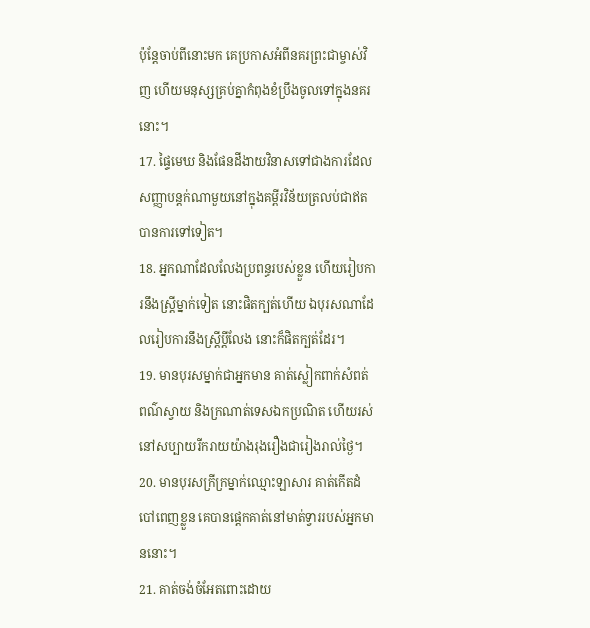ប៉ុន្ដែចាប់ពីនោះមក គេប្រកាសអំពីនគរព្រះជាម្ចាស់វិញ ហើយមនុស្សគ្រប់គ្នាកំពុងខំប្រឹងចូលទៅក្នុងនគរនោះ។
17. ផ្ទៃមេឃ និងផែនដីងាយវិនាសទៅជាងការដែលសញ្ញាបន្ដក់ណាមួយនៅក្នុងគម្ពីរវិន័យត្រលប់ជាឥតបានការទៅទៀត។
18. អ្នកណាដែលលែងប្រពន្ធរបស់ខ្លួន ហើយរៀបការនឹងស្ដ្រីម្នាក់ទៀត នោះផិតក្បត់ហើយ ឯបុរសណាដែលរៀបការនឹងស្ត្រីប្ដីលែង នោះក៏ផិតក្បត់ដែរ។
19. មានបុរសម្នាក់ជាអ្នកមាន គាត់ស្លៀកពាក់សំពត់ពណ៌ស្វាយ និងក្រណាត់ទេសឯកប្រណិត ហើយរស់នៅសប្បាយរីករាយយ៉ាងរុងរឿងជារៀងរាល់ថ្ងៃ។
20. មានបុរសក្រីក្រម្នាក់ឈ្មោះឡាសារ គាត់កើតដំបៅពេញខ្លួន គេបានផ្ដេកគាត់នៅមាត់ទ្វាររបស់អ្នកមាននោះ។
21. គាត់ចង់ចំអែតពោះដោយ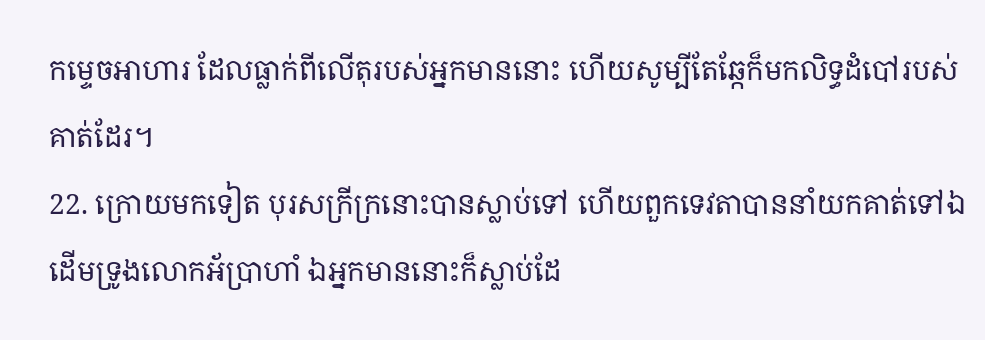កម្ទេចអាហារ ដែលធ្លាក់ពីលើតុរបស់អ្នកមាននោះ ហើយសូម្បីតែឆ្កែក៏មកលិទ្ធដំបៅរបស់គាត់ដែរ។
22. ក្រោយមកទៀត បុរសក្រីក្រនោះបានស្លាប់ទៅ ហើយពួកទេវតាបាននាំយកគាត់ទៅឯដើមទ្រូងលោកអ័ប្រាហាំ ឯអ្នកមាននោះក៏ស្លាប់ដែ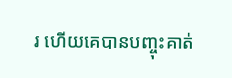រ ហើយគេបានបញ្ចុះគាត់